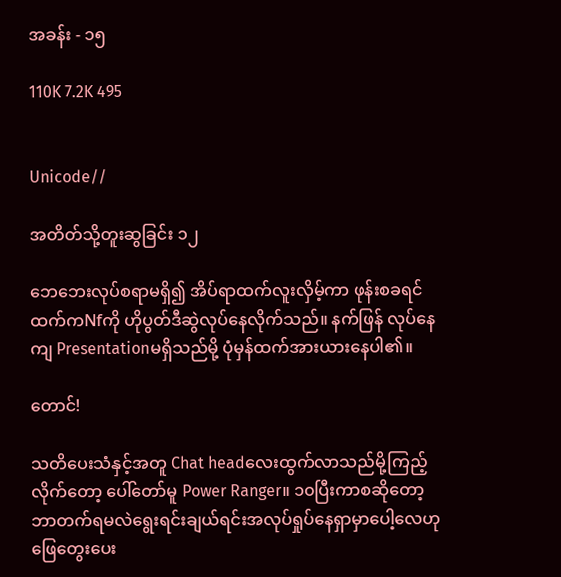အခန်း - ၁၅

110K 7.2K 495


Unicode//

အတိတ်သို့တူးဆွခြင်း ၁၂

ဘေဘေးလုပ်စရာမရှိ၍ အိပ်ရာထက်လူးလှိမ့်ကာ ဖုန်းစခရင်ထက်ကNfကို ဟိုပွတ်ဒီဆွဲလုပ်နေလိုက်သည်။ နက်ဖြန် လုပ်နေကျ Presentationမရှိသည်မို့ ပုံမှန်ထက်အားယားနေပါ၏။

တောင်!

သတိပေးသံနှင့်အတူ Chat headလေးထွက်လာသည်မို့ကြည့်လိုက်တော့ ပေါ်တော်မူ Power Ranger။ ၁၀ပြီးကာစဆိုတော့ ဘာတက်ရမလဲရွေးရင်းချယ်ရင်းအလုပ်ရှုပ်နေရှာမှာပေါ့လေဟုဖြေတွေးပေး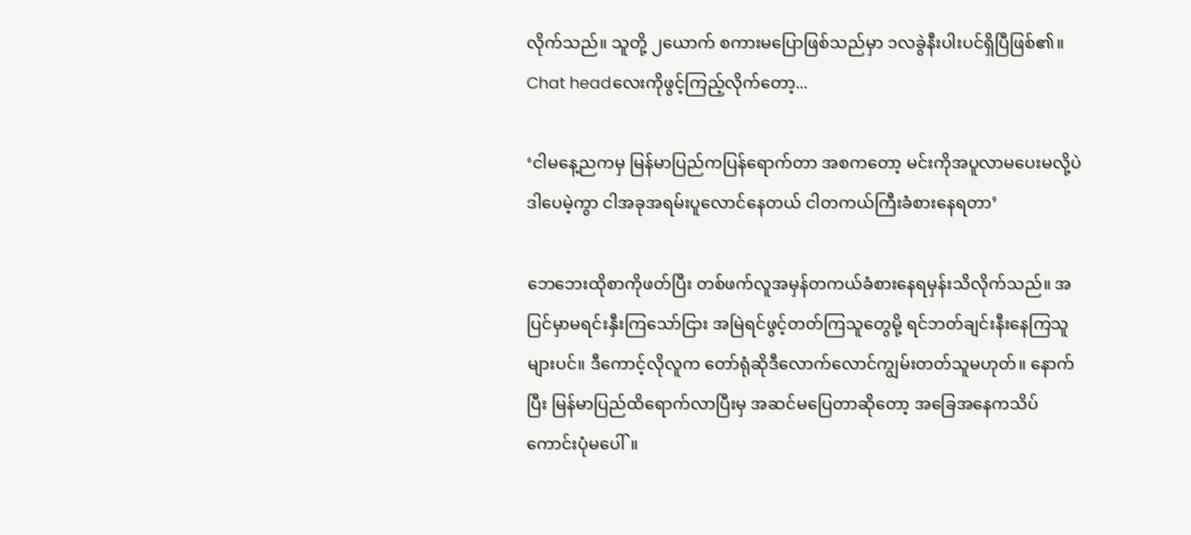လိုက်သည်။ သူတို့ ၂ယောက် စကားမပြောဖြစ်သည်မှာ ၁လခွဲနီးပါးပင်ရှိပြီဖြစ်၏။ Chat headလေးကိုဖွင့်ကြည့်လိုက်တော့...

‘ငါမနေ့ညကမှ မြန်မာပြည်ကပြန်ရောက်တာ အစကတော့ မင်းကိုအပူလာမပေးမလို့ပဲ ဒါပေမဲ့ကွာ ငါအခုအရမ်းပူလောင်နေတယ် ငါတကယ်ကြီးခံစားနေရတာ’

ဘေဘေးထိုစာကိုဖတ်ပြီး တစ်ဖက်လူအမှန်တကယ်ခံစားနေရမှန်းသိလိုက်သည်။ အပြင်မှာမရင်းနှီးကြသော်ငြား အမြဲရင်ဖွင့်တတ်ကြသူတွေမို့ ရင်ဘတ်ချင်းနီးနေကြသူများပင်။ ဒီကောင့်လိုလူက တော်ရုံဆိုဒီလောက်လောင်ကျွမ်းတတ်သူမဟုတ်။ နောက်ပြီး မြန်မာပြည်ထိရောက်လာပြီးမှ အဆင်မပြေတာဆိုတော့ အခြေအနေကသိပ်ကောင်းပုံမပေါ်။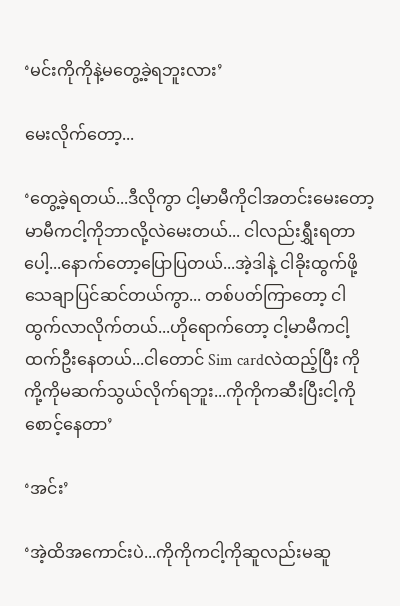‘မင်းကိုကိုနဲ့မတွေ့ခဲ့ရဘူးလား’

မေးလိုက်တော့...

‘တွေ့ခဲ့ရတယ်...ဒီလိုကွာ ငါ့မာမီကိုငါအတင်းမေးတော့ မာမီကငါ့ကိုဘာလို့လဲမေးတယ်... ငါလည်းရွှီးရတာပေါ့...နောက်တော့ပြောပြတယ်...အဲ့ဒါနဲ့ ငါခိုးထွက်ဖို့သေချာပြင်ဆင်တယ်ကွာ... တစ်ပတ်ကြာတော့ ငါထွက်လာလိုက်တယ်...ဟိုရောက်တော့ ငါ့မာမီကငါ့ထက်ဦးနေတယ်...ငါတောင် Sim cardလဲထည့်ပြီး ကိုကို့ကိုမဆက်သွယ်လိုက်ရဘူး...ကိုကိုကဆီးပြီးငါ့ကိုစောင့်နေတာ’

‘အင်း’

‘အဲ့ထိအကောင်းပဲ...ကိုကိုကငါ့ကိုဆူလည်းမဆူ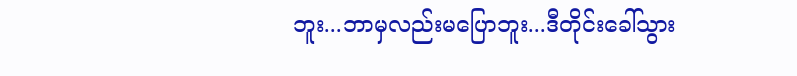ဘူး...ဘာမှလည်းမပြောဘူး...ဒီတိုင်းခေါ်သွား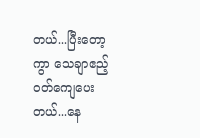တယ်...ပြီးတော့ကွာ သေချာဧည့်ဝတ်ကျေပေးတယ်...နေ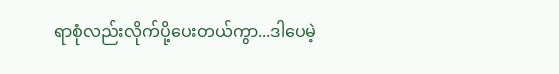ရာစုံလည်းလိုက်ပို့ပေးတယ်ကွာ...ဒါပေမဲ့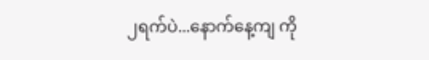၂ရက်ပဲ...နောက်နေ့ကျ ကို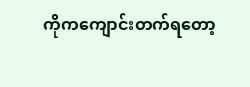ကိုကကျောင်းတက်ရတော့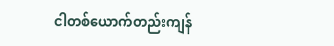ငါတစ်ယောက်တည်းကျန်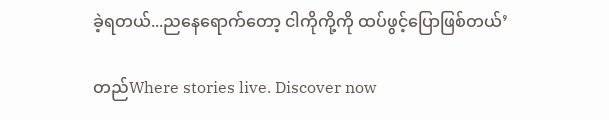ခဲ့ရတယ်...ညနေရောက်တော့ ငါကိုကို့ကို ထပ်ဖွင့်ပြောဖြစ်တယ်’

တည်Where stories live. Discover now